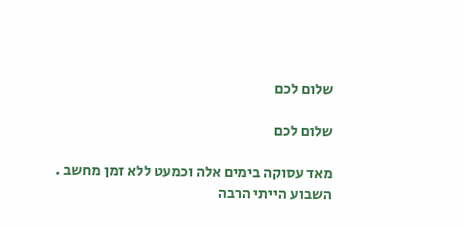שלום לכם

שלום לכם

מאד עסוקה בימים אלה וכמעט ללא זמן מחשב .
השבוע הייתי הרבה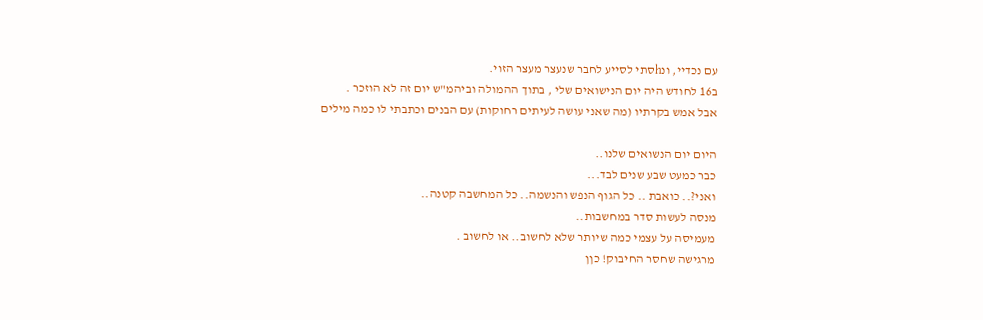עם נכדיי, ונhסתי לסייע לחבר שנעצר מעצר הזוי.
ב16 לחודש היה יום הנישואים שלי , בתוך ההמולה וביהמ"ש יום זה לא הוזכר .
אבל אמש בקרתיו (מה שאני עושה לעיתים רחוקות) עם הבנים וכתבתי לו כמה מילים

היום יום הנשואים שלנו..
כבר כמעט שבע שנים לבד...
ואני?.. כואבת .. כל הגוף הנפש והנשמה.. כל המחשבה קטנה..
מנסה לעשות סדר במחשבות..
מעמיסה על עצמי כמה שיותר שלא לחשוב.. או לחשוב .
מרגישה שחסר החיבוק! כןן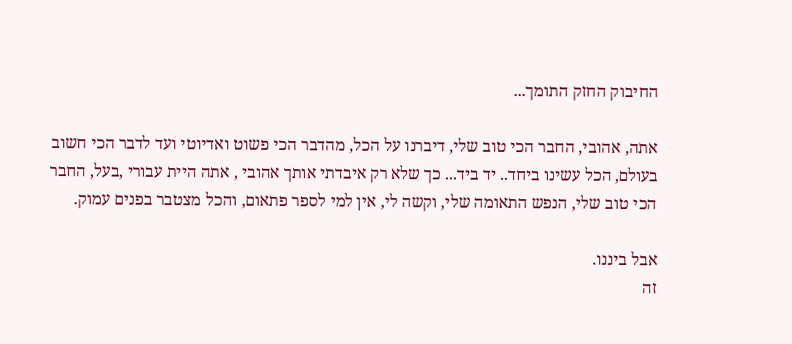החיבוק החזק התומך...

אתה, אהובי, החבר הכי טוב שלי, דיברנו על הכל, מהדבר הכי פשוט ואדיוטי ועד לדבר הכי חשוב בעולם, הכל עשינו ביחד.. יד ביד... כך שלא רק איבדתי אותך אהובי , אתה היית עבורי ,בעל, החבר הכי טוב שלי, הנפש התאומה שלי, וקשה לי, אין למי לספר פתאום, והכל מצטבר בפנים עמוק.

אבל ביננו.
זה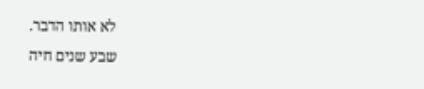לא אותו הדבר.
שבע שנים חיה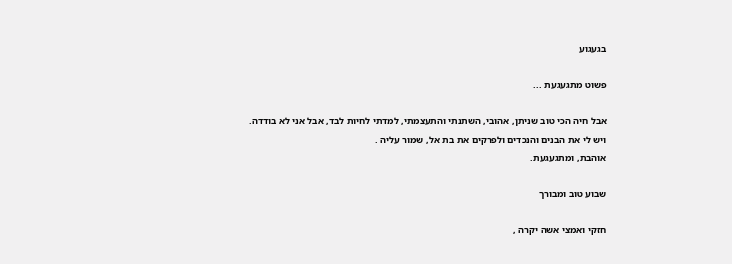בגעגוע

פשוט מתגעגעת ...

אבל חיה הכי טוב שניתן, אהובי, השתנתי והתעצמתי, למדתי לחיות לבד, אבל אני לא בודדה.
ויש לי את הבנים והנכדים ולפרקים את בת אל, שמור עליה .
אוהבת, ומתגעגעת.

שבוע טוב ומבורך

חזקי ואמצי אשה יקרה ,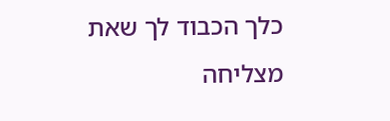כלך הכבוד לך שאת מצליחה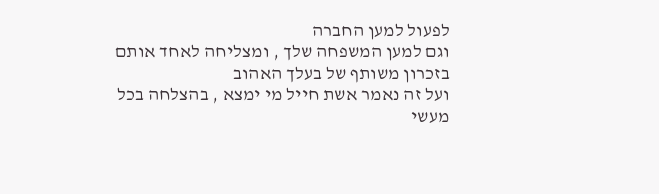לפעול למען החברה
וגם למען המשפחה שלך , ומצליחה לאחד אותם בזכרון משותף של בעלך האהוב
ועל זה נאמר אשת חייל מי ימצא , בהצלחה בכל מעשי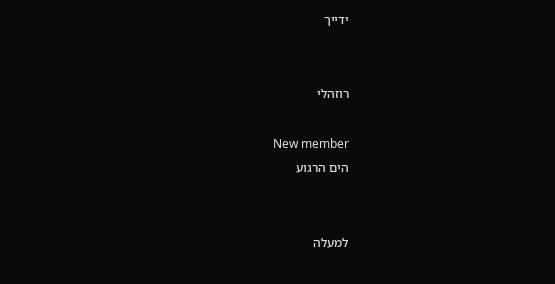ידייך


רוזהלי

New member
הים הרגוע


למעלה